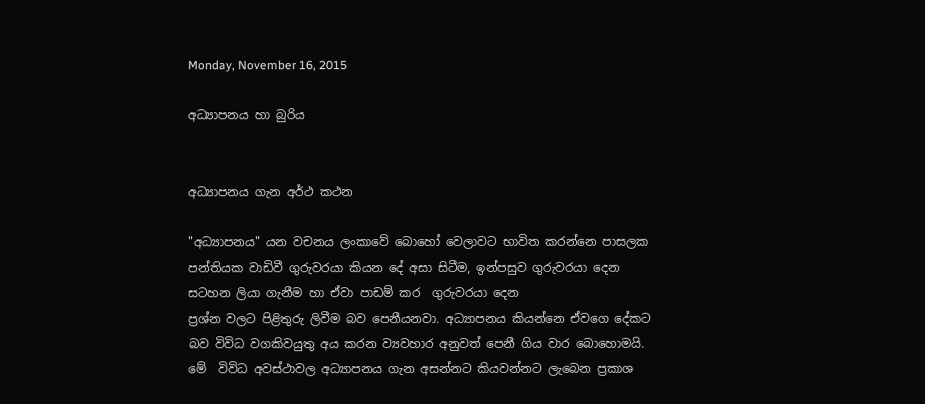Monday, November 16, 2015

අධ්‍යාපනය හා බුරිය


අධ්‍යාපනය ගැන අර්ථ කථන

"අධ්‍යාපනය" යන වචනය ලංකාවේ බොහෝ වෙලාවට භාවිත කරන්නෙ පාසලක පන්තියක වාඩිවී ගුරුවරයා කියන දේ අසා සිටීම, ඉන්පසුව ගුරුවරයා දෙන සටහන ලියා ගැනීම හා ඒවා පාඩම් කර  ගුරුවරයා දෙන
ප්‍රශ්න වලට පිළිතුරු ලිවීම බව පෙනීයනවා. අධ්‍යාපනය කියන්නෙ ඒවගෙ දේකට  බව විවිධ වගකිවයුතු අය කරන ව්‍යවහාර අනුවත් පෙනී ගිය වාර බොහොමයි. මේ  විවිධ අවස්ථාවල අධ්‍යාපනය ගැන අසන්නට කියවන්නට ලැබෙන ප්‍රකාශ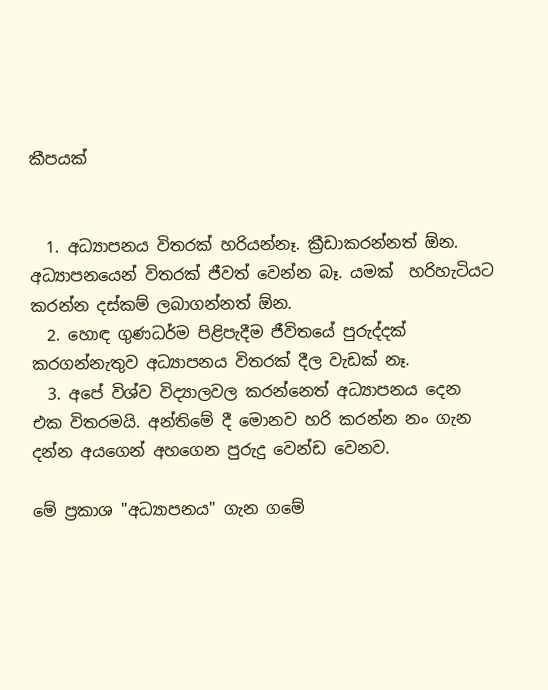කීපයක්


  1. අධ්‍යාපනය විතරක් හරියන්නෑ. ක්‍රීඩාකරන්නත් ඕන. අධ්‍යාපනයෙන් විතරක් ජීවත් වෙන්න බෑ. යමක්  හරිහැටියට කරන්න දස්කම් ලබාගන්නත් ඕන.
  2. හොඳ ගුණධර්ම පිළිපැදීම ජීවිතයේ පුරුද්දක් කරගන්නැතුව අධ්‍යාපනය විතරක් දීල වැඩක් නෑ.
  3. අපේ විශ්ව විද්‍යාලවල කරන්නෙත් අධ්‍යාපනය දෙන එක විතරමයි. අන්තිමේ දී මොනව හරි කරන්න නං ගැන දන්න අයගෙන් අහගෙන පුරුදු වෙන්ඩ වෙනව.

මේ ප්‍රකාශ "අධ්‍යාපනය" ගැන ගමේ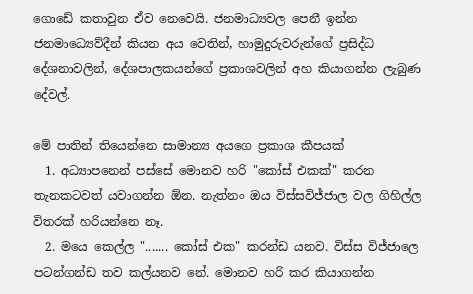ගොඩේ කතාවුන ඒව නෙවෙයි. ජනමාධ්‍යවල පෙනී ඉන්න ජනමාධ්‍යෙව්දීන් කියන අය වෙතින්, හාමුදුරුවරුන්ගේ ප්‍රසිද්ධ දේශනාවලින්, දේශපාලකයන්ගේ ප්‍රකාශවලින් අහ කියාගන්න ලැබුණ දේවල්.

මේ පාතින් තියෙන්නෙ සාමාන්‍ය අයගෙ ප්‍රකාශ කීපයක්
  1. අධ්‍යාපනෙන් පස්සේ මොනව හරි "කෝස් එකක්" කරන තැනකටවත් යවාගන්න ඕන. නැත්නං ඔය විස්සවිජ්ජාල වල ගිහිල්ල විතරක් හරියන්නෙ නෑ.
  2. මයෙ කෙල්ල "....... කෝස් එක" කරන්ඩ යනව. විස්ස විජ්ජාලෙ පටන්ගන්ඩ තව කල්යනව නේ. මොනව හරි කර කියාගන්න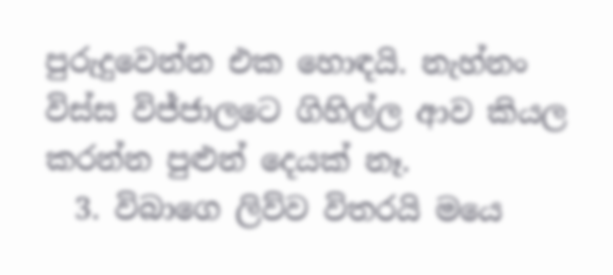පුරුදුවෙන්න එක හොඳයි. නැහ්නං විස්ස විජ්ජාලටෙ ගිහිල්ල ආව කියල කරන්න පුළුන් දෙයක් නෑ.
  3. විබාගෙ ලිව්ව විතරයි මයෙ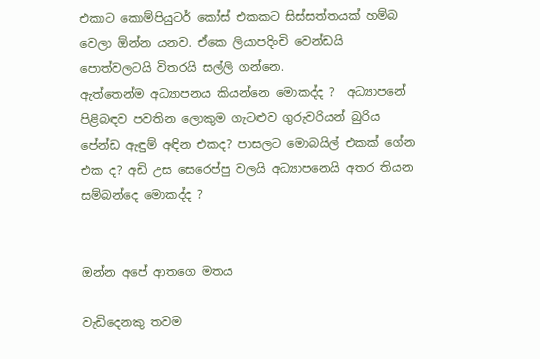එකාට කොම්පියුටර් කෝස් එකකට සිස්සත්තයක් හම්බ වෙලා ඕන්න යනව. ඒකෙ ලියාපදිංචි වෙන්ඩයි පොත්වලටයි විතරයි සල්ලි ගන්නෙ.
ඇත්තෙන්ම අධ්‍යාපනය කියන්නෙ මොකද්ද ?  අධ්‍යාපනේ පිළිබඳව පවතින ලොකුම ගැටළුව ගුරුවරියන් බුරිය පේන්ඩ ඇඳුම් අඳින එකද? පාසලට මොබයිල් එකක් ගේන එක ද? අඩි උස සෙරෙප්පු වලයි අධ්‍යාපනෙයි අතර තියන සම්බන්දෙ මොකද්ද ?


ඔන්න අපේ ආතගෙ මතය

වැඩිදෙනකු තවම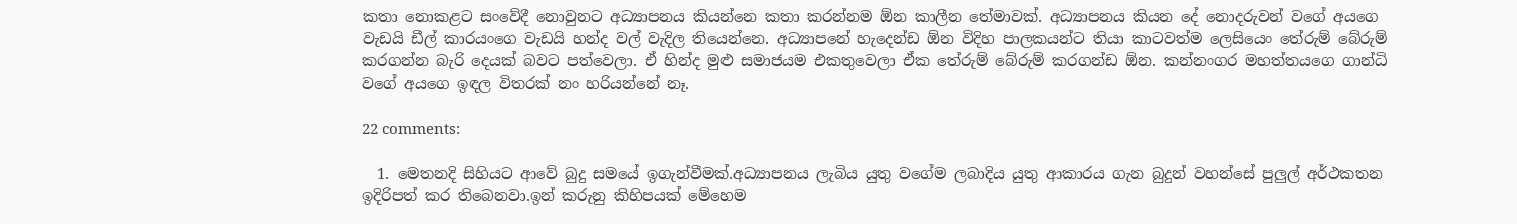කතා නොකළට සංවේදී නොවුනට අධ්‍යාපනය කියන්නෙ කතා කරන්නම ඕන කාලීන තේමාවක්. අධ්‍යාපනය කියන දේ නොදරුවන් වගේ අයගෙ වැඩයි ඩීල් කාරයංගෙ වැඩයි හන්ද වල් වැදිල තියෙන්නෙ. අධ්‍යාපනේ හැදෙන්ඩ ඕන විදිහ පාලකයන්ට තියා කාටවත්ම ලෙසියෙං තේරුම් බේරුම් කරගන්න බැරි දෙයක් බවට පත්වෙලා. ඒ හින්ද මුළු සමාජයම එකතුවෙලා ඒක තේරුම් බේරුම් කරගන්ඩ ඕන. කන්නංගර මහත්තයගෙ ගාන්ධි වගේ අයගෙ ඉඳල විතරක් නං හරියන්නේ නෑ.

22 comments:

  1. මෙතනදි සිහියට ආවේ බුදු සමයේ ඉගැන්වීමක්.අධ්‍යාපනය ලැබිය යුතු වගේම ලබාදිය යුතු ආකාරය ගැන බුදුන් වහන්සේ පුලුල් අර්ථකතන ඉදිරිපත් කර තිබෙනවා.ඉන් කරුනු කිහිපයක් මේහෙම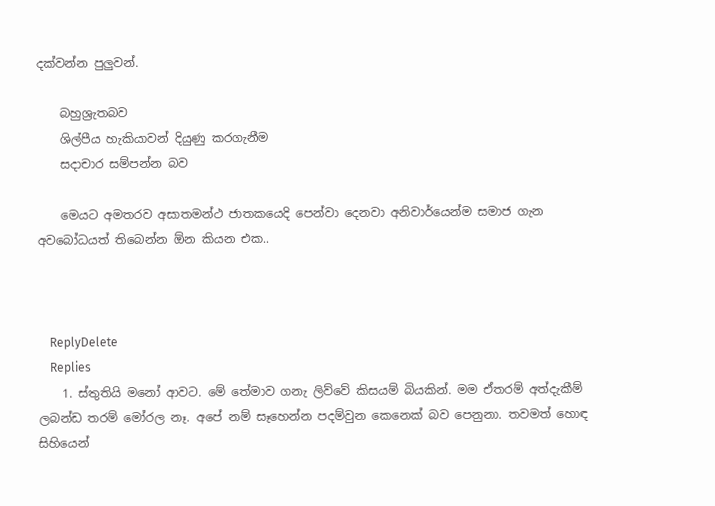දක්වන්න පුලුවන්.

    බහුශ්‍රැතබව
    ශිල්පීය හැකියාවන් දියුණු කරගැනීම
    සදාචාර සම්පන්න බව

    මෙයට අමතරව අසාතමන්ථ ජාතකයෙදි පෙන්වා දෙනවා අනිවාර්යෙන්ම සමාජ ගැන අවබෝධයත් තිබෙන්න ඕන කියන එක..



    ReplyDelete
    Replies
    1. ස්තුතියි මනෝ ආවට. මේ තේමාව ගනැ ලිව්වේ කිසයම් බියකින්. මම ඒතරම් අත්දැකීම් ලබන්ඩ තරම් මෝරල නෑ. අපේ නම් සෑහෙන්න පදම්වුන කෙනෙක් බව පෙනුනා. තවමත් හොඳ සිහියෙන්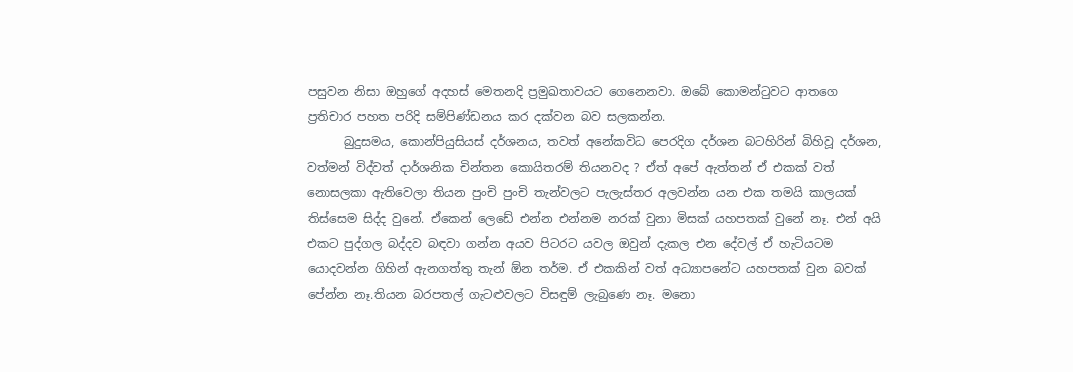පසුවන නිසා ඔහුගේ අදහස් මෙතනදි ප්‍රමුඛතාවයට ගෙනෙනවා. ඔබේ කොමන්ටුවට ආතගෙ ප්‍රතිචාර පහත පරිදි සම්පිණ්ඩනය කර දක්වන බව සලකන්න.
      බුදුසමය, කොන්පියුසියස් දර්ශනය, තවත් අනේකවිධ පෙරදිග දර්ශන බටහිරින් බිහිවූ දර්ශන, වත්මන් විද්වත් දාර්ශනික චින්තන කොයිතරම් තියනවද ? ඒත් අපේ ඇත්තන් ඒ එකක් වත් නොසලකා ඇතිවෙලා තියන පුංචි පුංචි තැන්වලට පැලැස්තර අලවන්න යන එක තමයි කාලයක් තිස්සෙම සිද්ද වුනේ. ඒකෙන් ලෙඩේ එන්න එන්නම නරක් වුනා මිසක් යහපතක් වුනේ නෑ. එන් අයි එකට පුද්ගල බද්දව බඳවා ගන්න අයව පිටරට යවල ඔවුන් දැකල එන දේවල් ඒ හැටියටම යොදවන්න ගිහින් ඇනගත්තු තැන් ඕන තර්ම. ඒ එකකින් වත් අධ්‍යාපන‍ේට යහපතක් වුන බවක් පේන්න නෑ.තියන බරපතල් ගැටළුවලට විසඳුම් ලැබුණෙ නෑ. මනො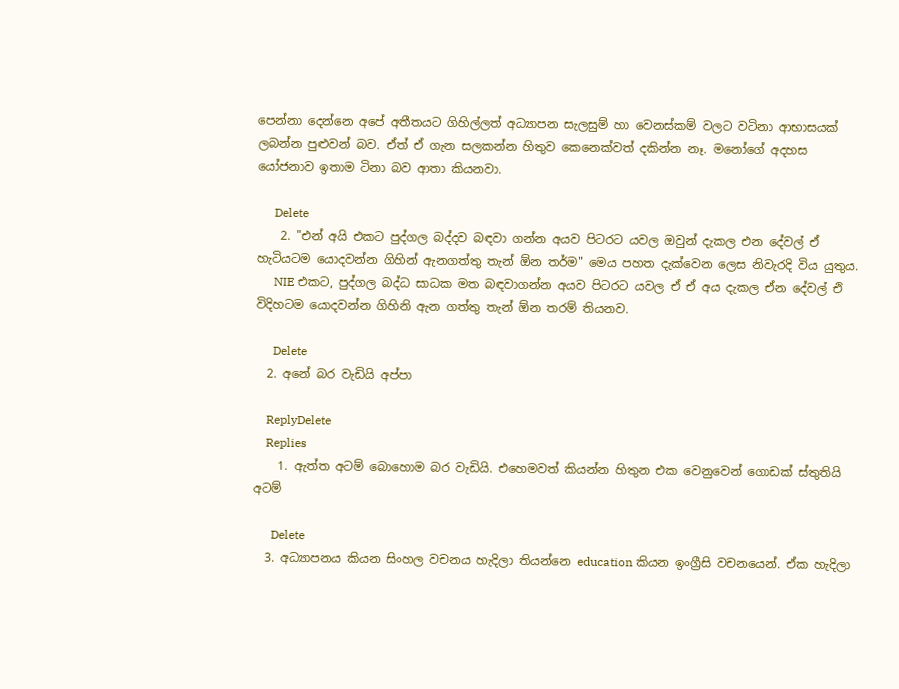පෙන්නා දෙන්නෙ අපේ අතීතයට ගිහිල්ලත් අධ්‍යාපන සැලසුම් හා වෙනස්කම් වලට වටිනා ආභාසයක් ලබන්න පුළුවන් බව. ඒත් ඒ ගැන සලකන්න හිතුව කෙනෙක්වත් දකින්න නෑ. මනෝගේ අදහස යෝජනාව ඉතාම ටිනා බව ආතා කියනවා.

      Delete
    2. "එන් අයි එකට පුද්ගල බද්දව බඳවා ගන්න අයව පිටරට යවල ඔවුන් දැකල එන දේවල් ඒ හැටියටම යොදවන්න ගිහින් ඇනගත්තු තැන් ඕන තර්ම" මෙය පහත දැක්වෙන ලෙස නිවැරදි විය යුතුය.
      NIE එකට, පුද්ගල බද්ධ සාධක මත බඳවාගන්න අයව පිටරට යවල ඒ ඒ අය දැකල ඒන දේවල් එි විදිහටම යොදවන්න ගිහිනි ඇන ගත්තු තැන් ඕන තරම් තියනව.

      Delete
  2. අනේ බර වැඩියි අප්පා

    ReplyDelete
    Replies
    1. ඇත්ත අටම් බොහොම බර වැඩියි. එහෙමවත් කියන්න හිතුන එක වෙනුවෙන් ගොඩක් ස්තුතියි අටම්

      Delete
  3. අධ්‍යාපනය කියන සිංහල වචනය හැදිලා තියන්නෙ education කියන ඉංග්‍රීසි වචනයෙන්. ඒක හැදිලා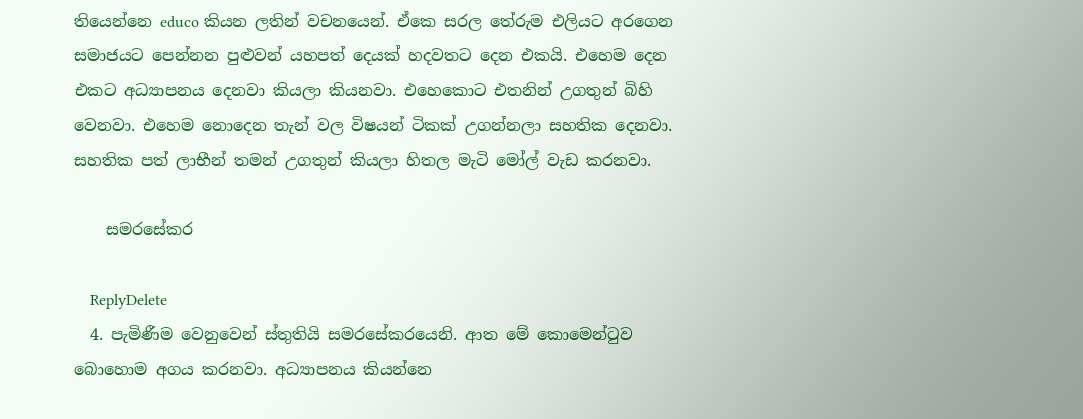තියෙන්නෙ educo කියන ලතින් වචනයෙන්. ඒකෙ සරල තේරුම එලියට අරගෙන සමාජයට පෙන්නන පුළුවන් යහපත් දෙයක් හදවතට දෙන එකයි. එහෙම දෙන එකට අධ්‍යාපනය දෙනවා කියලා කියනවා. එහෙකොට එතනින් උගතුන් බිහි වෙනවා. එහෙම නොදෙන තැන් වල විෂයන් ටිකක් උගන්නලා සහතික දෙනවා. සහතික පත් ලාභීන් තමන් උගතුන් කියලා හිතල මැටි මෝල් වැඩ කරනවා.

    සමරසේකර

    ReplyDelete
  4. පැමිණීම වෙනුවෙන් ස්තුතියි සමරසේකරයෙනි. ආත මේ කොමෙන්ටුව බොහොම අගය කරනවා. අධ්‍යාපනය කියන්නෙ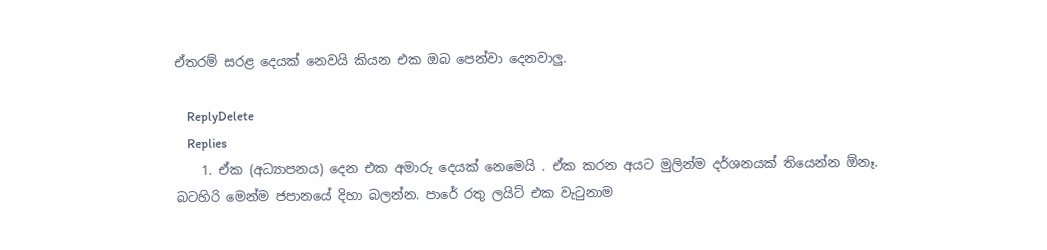ඒතරම් සරළ දෙයක් නෙවයි කියන එක ඔබ පෙන්වා දෙනවාලු.

    ReplyDelete
    Replies
    1. ඒක (අධ්‍යාපනය) දෙන එක අමාරු දෙයක් නෙමෙයි . ඒක කරන අයට මුලින්ම දර්ශනයක් තියෙන්න ඕනෑ. බටහිරි මෙන්ම ජපානයේ දිහා බලන්න. පාරේ රතු ලයිට් එක වැටුනාම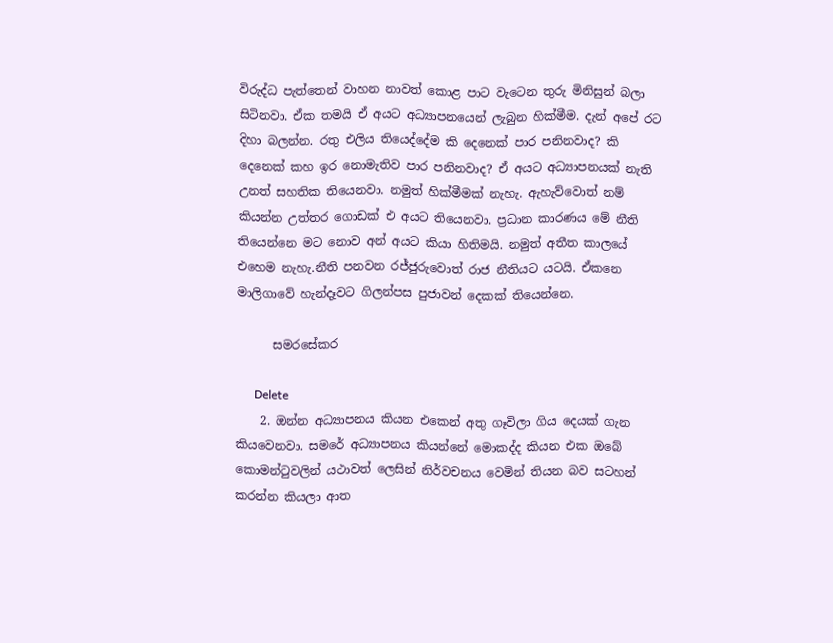විරුද්ධ පැත්තෙන් වාහන නාවත් කොළ පාට වැටෙන තුරු මිනිසුන් බලා සිටිනවා. ඒක තමයි ඒ අයට අධ්‍යාපනයෙන් ලැබුන හික්මීම. දැන් අපේ රට දිහා බලන්න. රතු එලිය තියෙද්දේම කි දෙනෙක් පාර පනිනවාද? කි දෙනෙක් කහ ඉර නොමැතිව පාර පනිනවාද? ඒ අයට අධ්‍යාපනයක් නැති උනත් සහතික තියෙනවා. නමුත් හික්මීමක් නැහැ. ඇහැව්වොත් නම් කියන්න උත්තර ගොඩක් එ අයට තියෙනවා. ප්‍රධාන කාරණය මේ නීති තියෙන්නෙ මට නොව අන් අයට කියා හිතිමයි. නමුත් අතීත කාලයේ එහෙම නැහැ.නීති පනවන රජ්ජුරුවොත් රාජ නීතියට යටයි. ඒකනෙ මාලිගාවේ හැන්දෑවට ගිලන්පස පුජාවන් දෙකක් තියෙන්නෙ.

      සමරසේකර

      Delete
    2. ඔන්න අධ්‍යාපනය කියන එකෙන් අතු ගෑවිලා ගිය දෙයක් ගැන කියවෙනවා. සමරේ අධ්‍යාපනය කියන්නේ මොකද්ද කියන එක ඔබේ කොමන්ටුවලින් යථාවත් ලෙසින් නිර්වචනය වෙමින් තියන බව සටහන් කරන්න කියලා ආත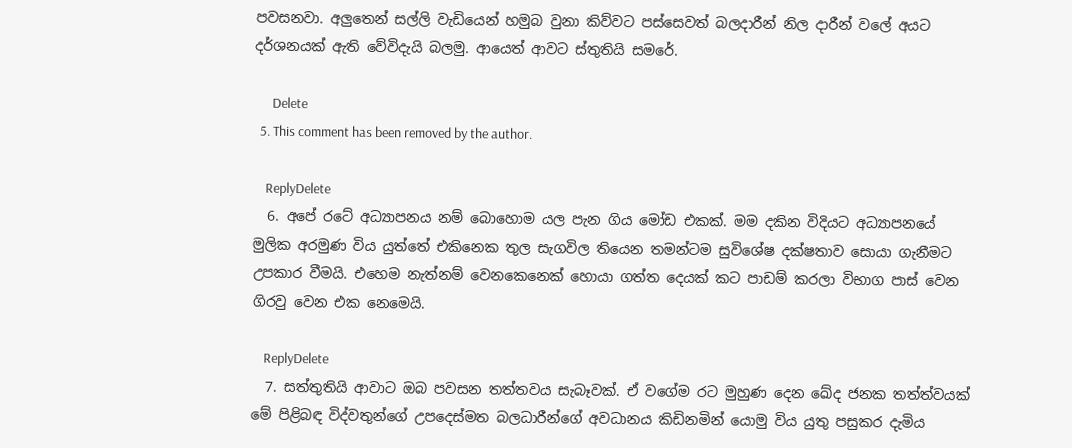පවසනවා. අලුතෙන් සල්ලි වැඩියෙන් හමුබ වුනා කිව්වට පස්සෙවත් බලදාරීන් නිල දාරීන් වලේ අයට දර්ශනයක් ඇති වේවිදැයි බලමු. ආයෙත් ආවට ස්තුතියි සමරේ.

      Delete
  5. This comment has been removed by the author.

    ReplyDelete
  6. අපේ රටේ අධ්‍යාපනය නම් බොහොම යල පැන ගිය මෝඩ එකක්. මම දකින විදියට අධ්‍යාපනයේ මුලික අරමුණ විය යුත්තේ එකිනෙක තුල සැගවිල තියෙන තමන්ටම සුවිශේෂ දක්ෂතාව සොයා ගැනීමට උපකාර වීමයි. එහෙම නැත්නම් වෙනකෙනෙක් හොයා ගත්ත දෙයක් කට පාඩම් කරලා විභාග පාස් වෙන ගිරවු වෙන එක නෙමෙයි.

    ReplyDelete
  7. සත්තුතියි ආවාට ඔබ පවසන තත්තවය සැබෑවක්. ඒ වගේම රට මුහුණ දෙන ඛේද ජනක තත්ත්වයක් මේ පිළිබඳ විද්වතුන්ගේ උපදෙස්මත බලධාරීන්ගේ අවධානය කිඩිනමින් යොමු විය යුතු පසුකර දැමිය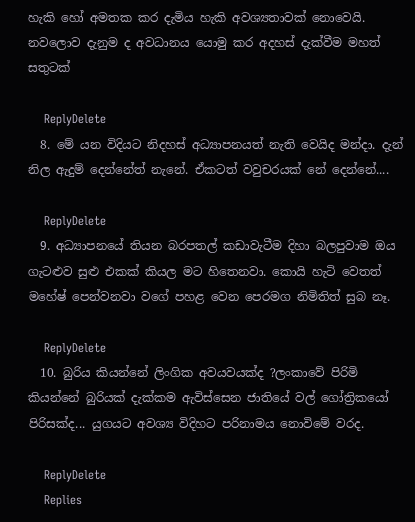හැකි හෝ අමතක කර දැමිය හැකි අවශ්‍යතාවක් නොවෙයි. නවලොව දැනුම ද අවධානය යොමු කර අදහස් දැක්වීම මහත් සතුටක්

    ReplyDelete
  8. මේ යන විදියට නිදහස් අධ්‍යාපනයත් නැති වෙයිද මන්දා. දැන් නිල ඇදුම් දෙන්නේත් නැනේ. ඒකටත් වවුචරයක් නේ දෙන්නේ....

    ReplyDelete
  9. අධ්‍යාපනයේ තියන බරපතල් කඩාවැටීම දිහා බලපුවාම ඔය ගැටළුව සුළු එකක් කියල මට හිතෙනවා. කොයි හැටි වෙතත් මහේෂ් පෙන්වනවා වගේ පහළ වෙන පෙරමග නිමිතිත් සුබ නෑ.

    ReplyDelete
  10. බුරිය කියන්නේ ලිංගික අවයවයක්ද ?ලංකාවේ පිරිමි කියන්නේ බුරියක් දැක්කම ඇවිස්සෙන ජාතියේ වල් ගෝත්‍රිකයෝ පිරිසක්ද... යුගයට අවශ්‍ය විදිහට පරිනාමය නොවිමේ වරද.

    ReplyDelete
    Replies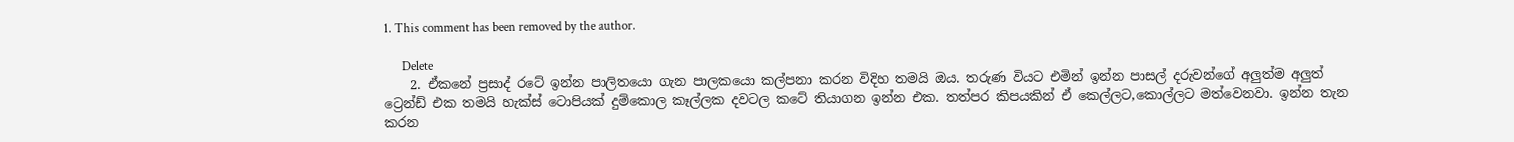1. This comment has been removed by the author.

      Delete
    2. ඒකනේ ප්‍රසාද් රටේ ඉන්න පාලිතයො ගැන පාලකයො කල්පනා කරන විදිහ තමයි ඔය. තරුණ වියට එමින් ඉන්න පාසල් දරුවන්ගේ අලුත්ම අලුත් ට්‍රෙන්ඩ් එක තමයි හැක්ස් ටොපියක් දුම්කොල කෑල්ලක දවටල කටේ තියාගන ඉන්න එක. තත්පර කිපයකින් ඒ කෙල්ලට,කොල්ලට මත්වෙනවා. ඉන්න තැන කරන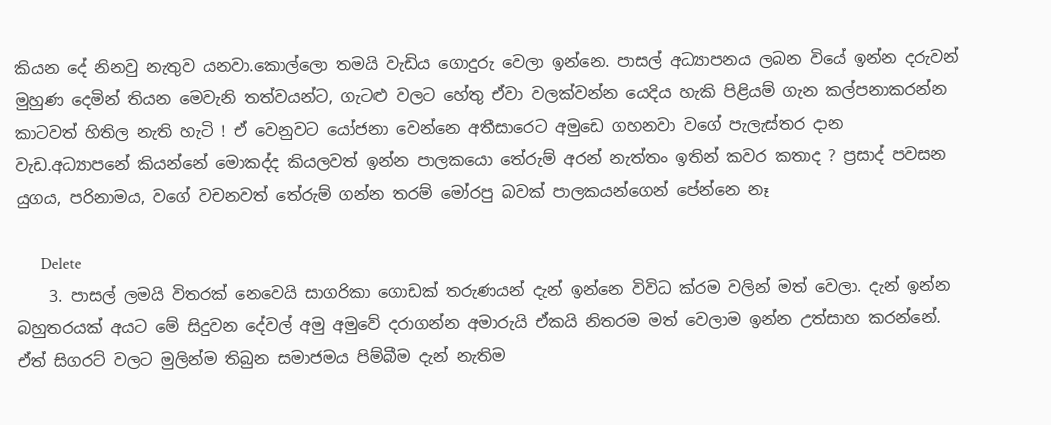කියන දේ නිනවු නැතුව යනවා.කොල්ලො තමයි වැඩිය ගොදුරු වෙලා ඉන්නෙ. පාසල් අධ්‍යාපනය ලබන වියේ ඉන්න දරුවන් මුහුණ දෙමින් තියන මෙවැනි තත්වයන්ට, ගැටළු වලට හේතු ඒවා වලක්වන්න යෙදිය හැකි පිළියම් ගැන කල්පනාකරන්න කාටවත් හිතිල නැති හැටි ! ඒ වෙනුවට යෝජනා වෙන්නෙ අතීසාරෙට අමුඩෙ ගහනවා වගේ පැලැස්තර දාන වැඩ.අධ්‍යාපනේ කියන්නේ මොකද්ද කියලවත් ඉන්න පාලකයො තේරුම් අරන් නැත්තං ඉතින් කවර කතාද ? ප්‍රසාද් පවසන යුගය, පරිනාමය, වගේ වචනවත් තේරුම් ගන්න තරම් මෝරපු බවක් පාලකයන්ගෙන් පේන්නෙ නෑ

      Delete
    3. පාසල් ලමයි විතරක් නෙවෙයි සාගරිකා ගොඩක් තරුණයන් දැන් ඉන්නෙ විවිධ ක්රම වලින් මත් වෙලා. දැන් ඉන්න බහුතරයක් අයට මේ සිදුවන දේවල් අමු අමුවේ දරාගන්න අමාරුයි ඒකයි නිතරම මත් වෙලාම ඉන්න උත්සාහ කරන්නේ. ඒත් සිගරට් වලට මුලින්ම තිබුන සමාජමය පිම්බීම දැන් නැතිම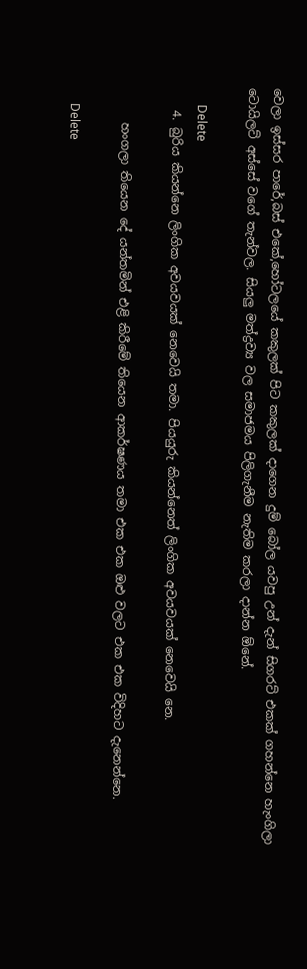වෙලා ඉස්සර පාරේ,බස් එකේ,හෝටලයේ කකුලක් පිට කකුලක් දාගෙන දුම් බෝල යවපු උන් දැන් සිගරට් එකක් ගහන්නෙ හැංගිලා ටොයිලට් අස්සේ වගේ තැන්වල. සියලු මත්ද්‍රව්‍ය වල සමාජමය පිලිගැනීම නැතිම කරලා දාන්න ඕනේ.

      Delete
    4. බුරිය කියන්නෙ ලිංගික අවයවයක් නෙවෙයි තමා. පියයුරු කියන්නෙත් ලිංගික අවයවයක් නෙවෙයි නෙ.

      හංගලා තියෙන දේ යන්තමින් එළි කිරීමේ තියෙන ආකර්ෂණය තමා එක එක ඔළු වලට එක එක විදිහට දැනෙන්නෙ.

      Delete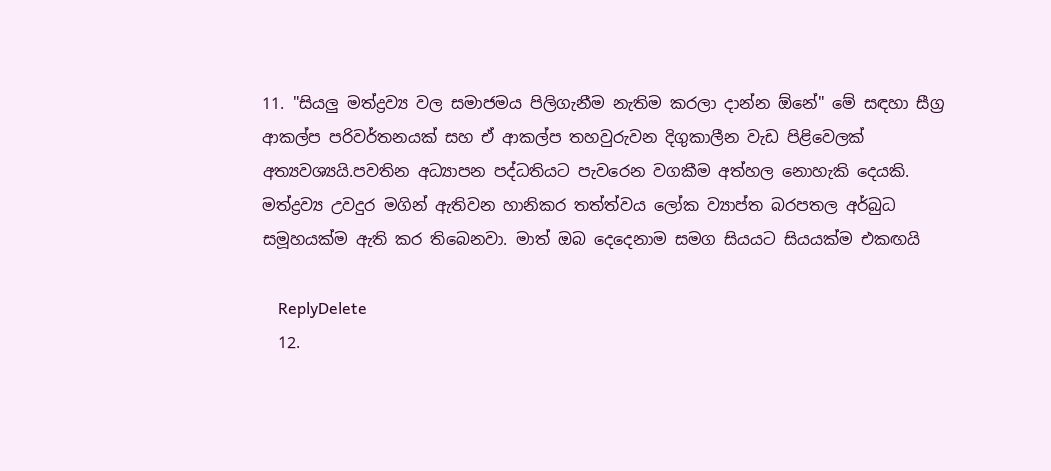11. "සියලු මත්ද්‍රව්‍ය වල සමාජමය පිලිගැනීම නැතිම කරලා දාන්න ඕනේ" මේ සඳහා සීග්‍ර ආකල්ප පරිවර්තනයක් සහ ඒ ආකල්ප තහවුරුවන දිගුකාලීන වැඩ පිළිවෙලක් අත්‍යවශ්‍යයි.පවතින අධ්‍යාපන පද්ධතියට පැවරෙන වගකීම අත්හල නොහැකි දෙයකි. මත්ද්‍රව්‍ය උවදුර මගින් ඇතිවන හානිකර තත්ත්වය ලෝක ව්‍යාප්ත බරපතල අර්බුධ සමූහයක්ම ඇති කර තිබෙනවා. මාත් ඔබ දෙදෙනාම සමග සියයට සියයක්ම එකඟයි

    ReplyDelete
  12.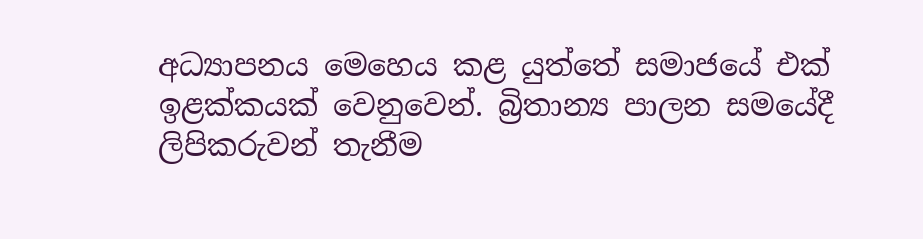අධ්‍යාපනය මෙහෙය කළ යුත්තේ සමාජයේ එක් ඉළක්කයක් වෙනුවෙන්. බ්‍රිතාන්‍ය පාලන සමයේදී ලිපිකරුවන් තැනීම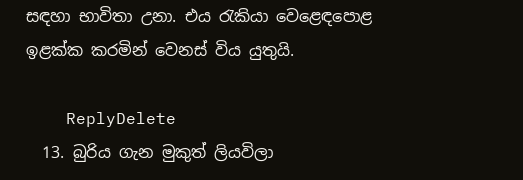සඳහා භාවිතා උනා. එය රැකියා වෙළෙඳපොළ ඉළක්ක කරමින් වෙනස් විය යුතුයි.

    ReplyDelete
  13. බුරිය ගැන මුකුත් ලියවිලා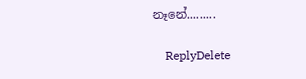නෑනේ.........

    ReplyDelete